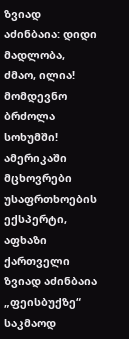ზვიად აძინბაია: დიდი მადლობა, ძმაო, ილია! მომდევნო ბრძოლა სოხუმში!
ამერიკაში მცხოვრები უსაფრთხოების ექსპერტი, აფხაზი ქართველი ზვიად აძინბაია „ფეისბუქზე“ საკმაოდ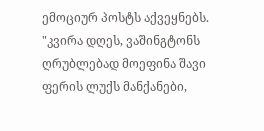ემოციურ პოსტს აქვეყნებს.
"კვირა დღეს, ვაშინგტონს ღრუბლებად მოეფინა შავი ფერის ლუქს მანქანები,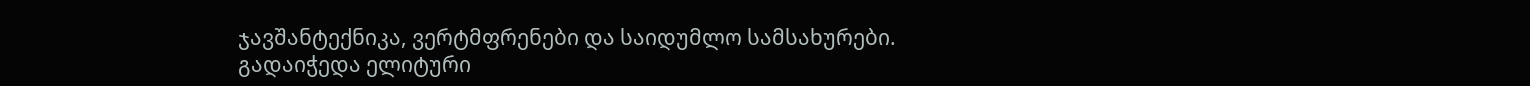ჯავშანტექნიკა, ვერტმფრენები და საიდუმლო სამსახურები.
გადაიჭედა ელიტური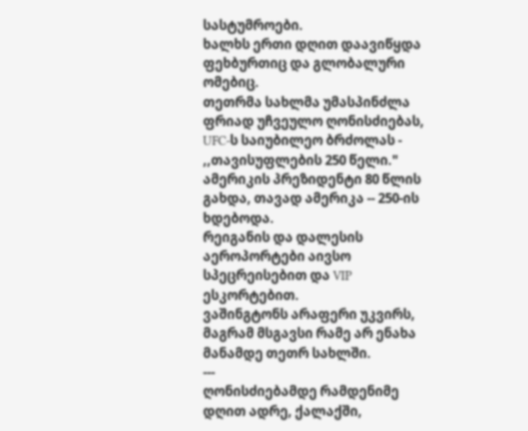სასტუმროები.
ხალხს ერთი დღით დაავიწყდა ფეხბურთიც და გლობალური ომებიც.
თეთრმა სახლმა უმასპინძლა ფრიად უჩვეულო ღონისძიებას, UFC-ს საიუბილეო ბრძოლას - ,,თავისუფლების 250 წელი."
ამერიკის პრეზიდენტი 80 წლის გახდა, თავად ამერიკა -- 250-ის ხდებოდა.
რეიგანის და დალესის აეროპორტები აივსო სპეცრეისებით და VIP ესკორტებით.
ვაშინგტონს არაფერი უკვირს, მაგრამ მსგავსი რამე არ ენახა მანამდე თეთრ სახლში.
---
ღონისძიებამდე რამდენიმე დღით ადრე, ქალაქში,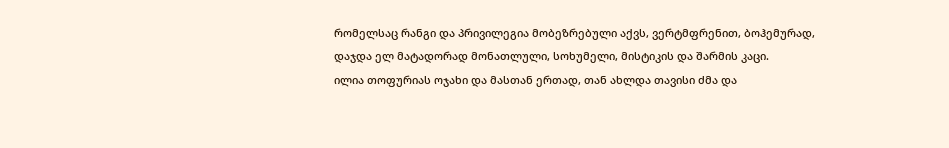რომელსაც რანგი და პრივილეგია მობეზრებული აქვს, ვერტმფრენით, ბოჰემურად, დაჯდა ელ მატადორად მონათლული, სოხუმელი, მისტიკის და შარმის კაცი.
ილია თოფურიას ოჯახი და მასთან ერთად, თან ახლდა თავისი ძმა და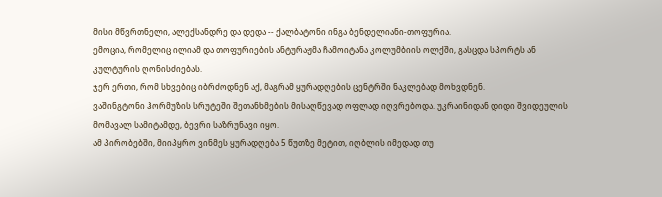მისი მწვრთნელი, ალექსანდრე და დედა -- ქალბატონი ინგა ბენდელიანი-თოფურია.
ემოცია, რომელიც ილიამ და თოფურიების ანტურაჟმა ჩამოიტანა კოლუმბიის ოლქში, გასცდა სპორტს ან კულტურის ღონისძიებას.
ჯერ ერთი, რომ სხვებიც იბრძოდნენ აქ, მაგრამ ყურადღების ცენტრში ნაკლებად მოხვდნენ.
ვაშინგტონი ჰორმუზის სრუტეში შეთანხმების მისაღწევად ოფლად იღვრებოდა. უკრაინიდან დიდი შვიდეულის მომავალ სამიტამდე, ბევრი საზრუნავი იყო.
ამ პირობებში, მიიპყრო ვინმეს ყურადღება 5 წუთზე მეტით, იღბლის იმედად თუ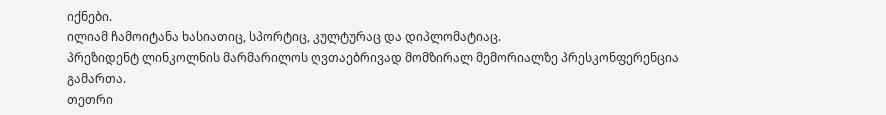იქნები.
ილიამ ჩამოიტანა ხასიათიც, სპორტიც, კულტურაც და დიპლომატიაც.
პრეზიდენტ ლინკოლნის მარმარილოს ღვთაებრივად მომზირალ მემორიალზე პრესკონფერენცია გამართა.
თეთრი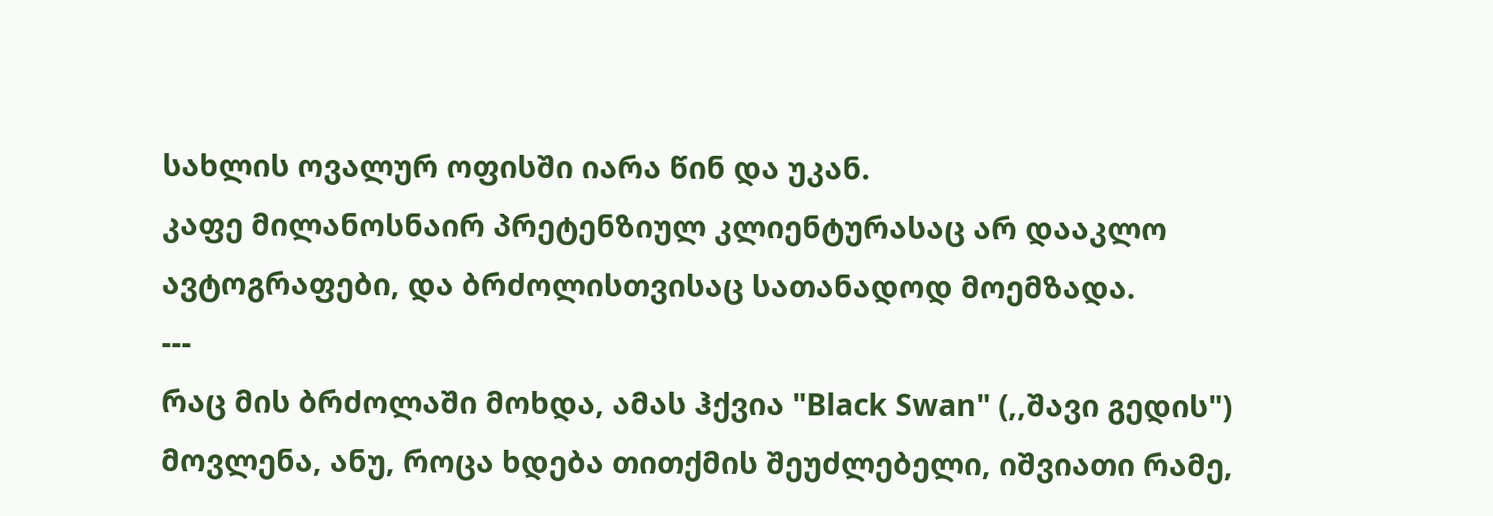სახლის ოვალურ ოფისში იარა წინ და უკან.
კაფე მილანოსნაირ პრეტენზიულ კლიენტურასაც არ დააკლო ავტოგრაფები, და ბრძოლისთვისაც სათანადოდ მოემზადა.
---
რაც მის ბრძოლაში მოხდა, ამას ჰქვია "Black Swan" (,,შავი გედის") მოვლენა, ანუ, როცა ხდება თითქმის შეუძლებელი, იშვიათი რამე,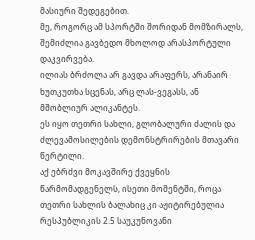მასიური შედეგებით.
მე, როგორც ამ სპორტში შორიდან მომზირალს, შემიძლია გავბედო მხოლოდ არასპორტული დაკვირვება.
ილიას ბრძოლა არ გავდა არაფერს, არანაირ ხუთკუთხა სცენას, არც ლას-ვეგასს, ან მშობლიურ ალიკანტეს.
ეს იყო თეთრი სახლი, გლობალური ძალის და ძლევამოსილების დემონსტრირების მთავარი წერტილი.
აქ ებრძვი მოკავშირე ქვეყნის წარმომადგენელს, ისეთი მომენტში, როცა თეთრი სახლის ბალახიც კი აჟიტირებულია რესპუბლიკის 2.5 საუკუნოვანი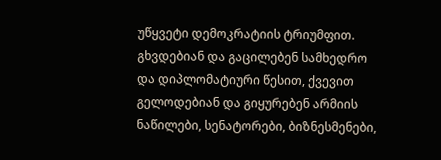უწყვეტი დემოკრატიის ტრიუმფით.
გხვდებიან და გაცილებენ სამხედრო და დიპლომატიური წესით, ქვევით გელოდებიან და გიყურებენ არმიის ნაწილები, სენატორები, ბიზნესმენები,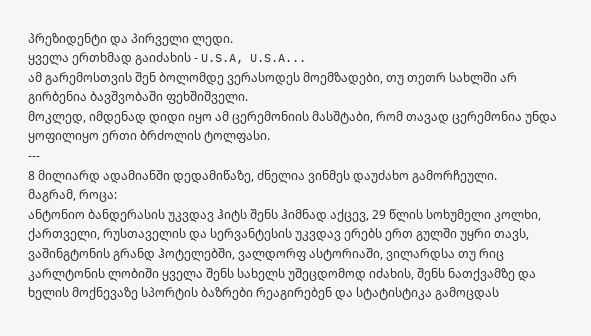პრეზიდენტი და პირველი ლედი.
ყველა ერთხმად გაიძახის - U.S.A, U.S.A...
ამ გარემოსთვის შენ ბოლომდე ვერასოდეს მოემზადები, თუ თეთრ სახლში არ გირბენია ბავშვობაში ფეხშიშველი.
მოკლედ, იმდენად დიდი იყო ამ ცერემონიის მასშტაბი, რომ თავად ცერემონია უნდა ყოფილიყო ერთი ბრძოლის ტოლფასი.
---
8 მილიარდ ადამიანში დედამიწაზე, ძნელია ვინმეს დაუძახო გამორჩეული.
მაგრამ, როცა:
ანტონიო ბანდერასის უკვდავ ჰიტს შენს ჰიმნად აქცევ, 29 წლის სოხუმელი კოლხი, ქართველი, რუსთაველის და სერვანტესის უკვდავ ერებს ერთ გულში უყრი თავს, ვაშინგტონის გრანდ ჰოტელებში, ვალდორფ ასტორიაში, ვილარდსა თუ რიც კარლტონის ლობიში ყველა შენს სახელს უშეცდომოდ იძახის, შენს ნათქვამზე და ხელის მოქნევაზე სპორტის ბაზრები რეაგირებენ და სტატისტიკა გამოცდას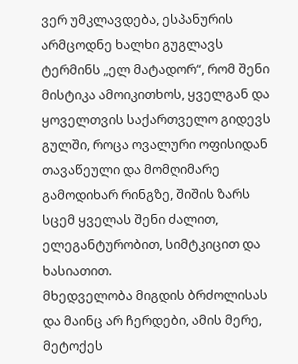ვერ უმკლავდება, ესპანურის არმცოდნე ხალხი გუგლავს ტერმინს „ელ მატადორ“, რომ შენი მისტიკა ამოიკითხოს, ყველგან და ყოველთვის საქართველო გიდევს გულში, როცა ოვალური ოფისიდან თავაწეული და მომღიმარე გამოდიხარ რინგზე, შიშის ზარს სცემ ყველას შენი ძალით, ელეგანტურობით, სიმტკიცით და ხასიათით.
მხედველობა მიგდის ბრძოლისას და მაინც არ ჩერდები, ამის მერე, მეტოქეს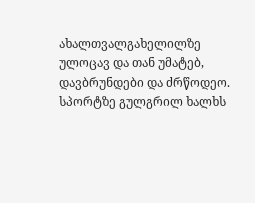ახალთვალგახელილზე ულოცავ და თან უმატებ, დავბრუნდები და ძრწოდეო.
სპორტზე გულგრილ ხალხს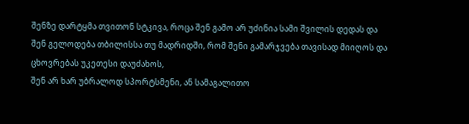შენზე დარტყმა თვითონ სტკივა, როცა შენ გამო არ უძინია სამი შვილის დედას და შენ გელოდება თბილისსა თუ მადრიდში, რომ შენი გამარჯვება თავისად მიიღოს და ცხოვრებას უკეთესი დაუძახოს,
შენ არ ხარ უბრალოდ სპორტსმენი, ან სამაგალითო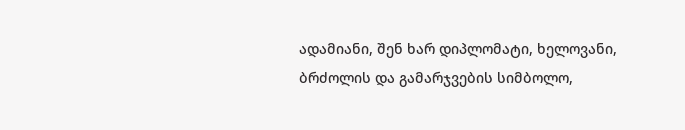ადამიანი, შენ ხარ დიპლომატი, ხელოვანი, ბრძოლის და გამარჯვების სიმბოლო,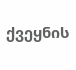ქვეყნის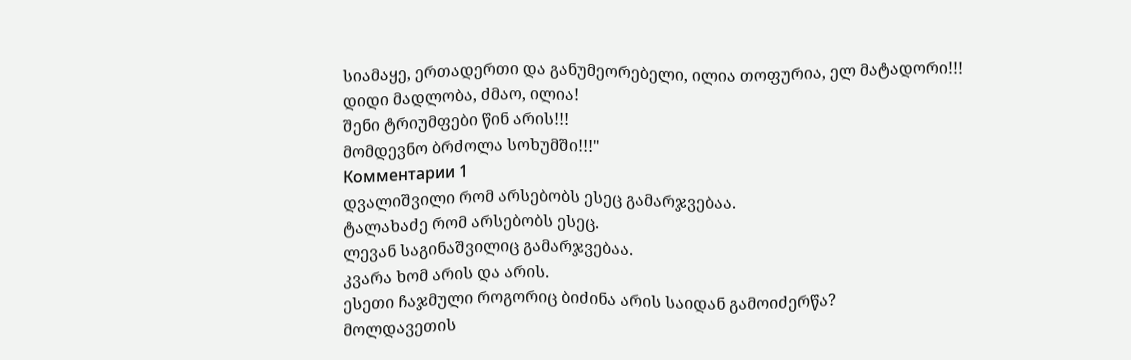სიამაყე, ერთადერთი და განუმეორებელი, ილია თოფურია, ელ მატადორი!!!
დიდი მადლობა, ძმაო, ილია!
შენი ტრიუმფები წინ არის!!!
მომდევნო ბრძოლა სოხუმში!!!"
Комментарии 1
დვალიშვილი რომ არსებობს ესეც გამარჯვებაა.
ტალახაძე რომ არსებობს ესეც.
ლევან საგინაშვილიც გამარჯვებაა.
კვარა ხომ არის და არის.
ესეთი ჩაჯმული როგორიც ბიძინა არის საიდან გამოიძერწა?
მოლდავეთის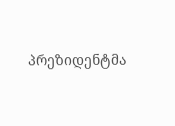პრეზიდენტმა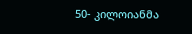50- კილოიანმა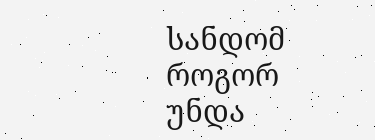სანდომ როგორ უნდა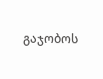გაჯობოს